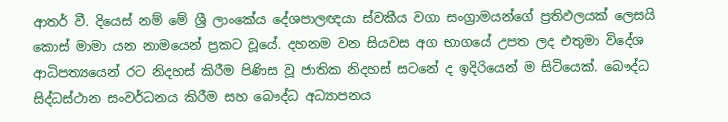ආතර් වී. දියෙස් නම් මේ ශ්‍රී ලාංකේය දේශපාලඥයා ස්වකීය වගා සංග්‍රාමයන්ගේ ප්‍රතිඵලයක් ලෙසයි කොස් මාමා යන නාමයෙන් ප්‍රකට වූයේ. දහනම වන සියවස අග භාගයේ උපත ලද එතුමා විදේශ ආධිපත්‍යයෙන් රට නිදහස් කිරීම පිණිස වූ ජාතික නිදහස් සටනේ ද ඉදිරියෙන් ම සිටියෙක්. බෞද්ධ සිද්ධස්ථාන සංවර්ධනය කිරීම සහ බෞද්ධ අධ්‍යාපනය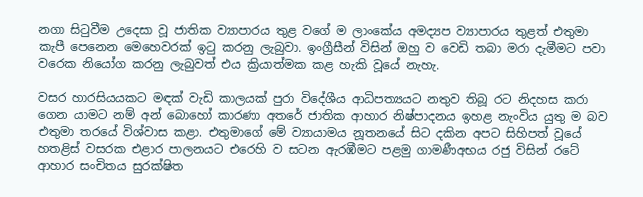නගා සිටුවීම උදෙසා වූ ජාතික ව්‍යාපාරය තුළ වගේ ම ලාංකේය අමද්‍යප ව්‍යාපාරය තුළත් එතුමා කැපී පෙනෙන මෙහෙවරක් ඉටු කරනු ලැබුවා. ඉංග්‍රීසීන් විසින් ඔහු ව වෙඩි තබා මරා දැමීමට පවා වරෙක නියෝග කරනු ලැබුවත් එය ක්‍රියාත්මක කළ හැකි වූයේ නැහැ.

වසර හාරසියයකට මඳක් වැඩි කාලයක් පුරා විදේශීය ආධිපත්‍යයට නතුව තිබූ රට නිදහස කරා ගෙන යාමට නම් අන් බොහෝ කාරණා අතරේ ජාතික ආහාර නිෂ්පාදනය ඉහළ නැංවිය යුතු ම බව එතුමා තරයේ විශ්වාස කළා. එතුමාගේ මේ ව්‍යායාමය නූතනයේ සිට දකින අපට සිහිපත් වූයේ හතළිස් වසරක එළාර පාලනයට එරෙහි ව සටන ඇරඹීමට පළමු ගාමණීඅභය රජු විසින් රටේ ආහාර සංචිතය සුරක්ෂිත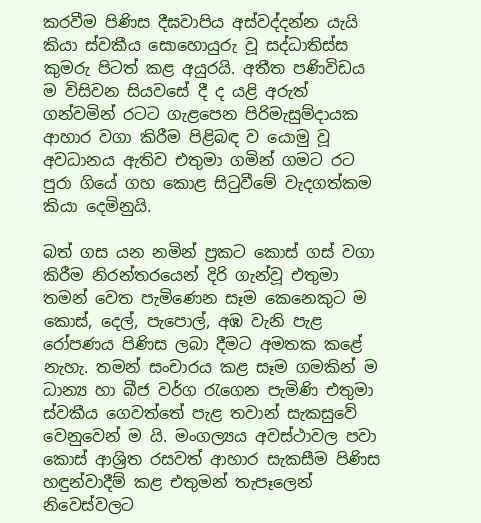කරවීම පිණිස දීඝවාපිය අස්වද්දන්න යැයි කියා ස්වකීය සොහොයුරු වූ සද්ධාතිස්ස කුමරු පිටත් කළ අයුරයි. අතීත පණිවිඩය ම විසිවන සියවසේ දී ද යළි අරුත් ගන්වමින් රටට ගැළපෙන පිරිමැසුම්දායක ආහාර වගා කිරීම පිළිබඳ ව යොමු වූ අවධානය ඇතිව එතුමා ගමින් ගමට රට පුරා ගියේ ගහ කොළ සිටුවීමේ වැදගත්කම කියා දෙමිනුයි.

බත් ගස යන නමින් ප්‍රකට කොස් ගස් වගා කිරීම නිරන්තරයෙන් දිරි ගැන්වූ එතුමා තමන් වෙත පැමිණෙන සෑම කෙනෙකුට ම කොස්, දෙල්, පැපොල්, අඹ වැනි පැළ රෝපණය පිණිස ලබා දීමට අමතක කළේ නැහැ. තමන් සංචාරය කළ සෑම ගමකින් ම ධාන්‍ය හා බීජ වර්ග රැගෙන පැමිණි එතුමා ස්වකීය ගෙවත්තේ පැළ තවාන් සැකසුවේ වෙනුවෙන් ම යි. මංගල්‍යය අවස්ථාවල පවා කොස් ආශ්‍රිත රසවත් ආහාර සැකසීම පිණිස හඳුන්වාදීම් කළ එතුමන් තැපෑලෙන් නිවෙස්වලට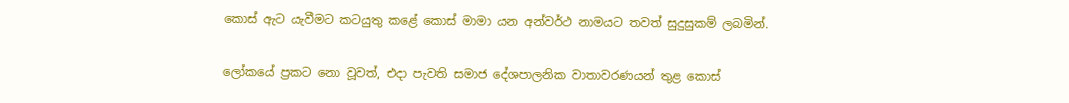කොස් ඇට යැවීමට කටයුතු කළේ කොස් මාමා යන අන්වර්ථ නාමයට තවත් සුදුසුකම් ලබමින්.

ලෝකයේ ප්‍රකට නො වූවත්, එදා පැවති සමාජ දේශපාලනික වාතාවරණයන් තුළ කොස්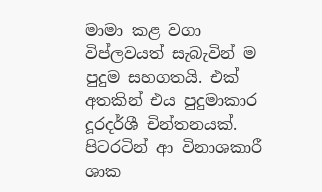මාමා කළ වගා විප්ලවයත් සැබැවින් ම පුදුම සහගතයි. එක් අතකින් එය පුදුමාකාර දූරදර්ශී චින්තනයක්. පිටරටින් ආ විනාශකාරී ශාක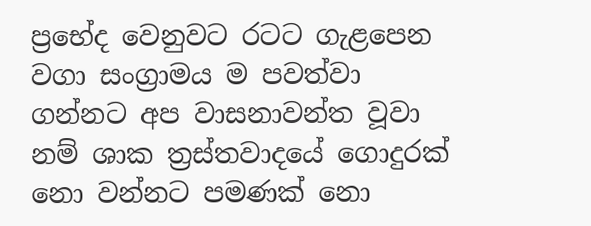ප්‍රභේද වෙනුවට රටට ගැළපෙන වගා සංග්‍රාමය ම පවත්වා ගන්නට අප වාසනාවන්ත වූවා නම් ශාක ත්‍රස්තවාදයේ ගොදුරක් නො වන්නට පමණක් නො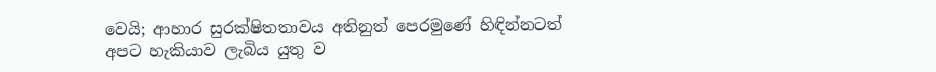වෙයි; ආහාර සුරක්ෂිතතාවය අතිනුත් පෙරමුණේ හිඳින්නටත් අපට හැකියාව ලැබිය යුතු ව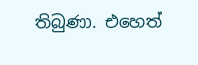තිබුණා. එහෙත්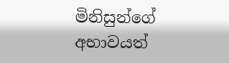මිනිසුන්ගේ අභාවයත්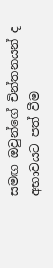සමඟ ඔවුන්ගේ චින්තනයන් ද අභාවයට පත් වීම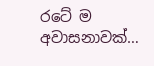රටේ ම අවාසනාවක්…